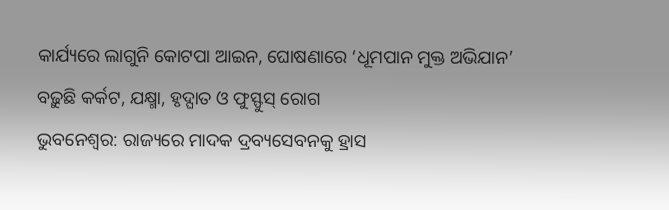କାର୍ଯ୍ୟରେ ଲାଗୁନି କୋଟପା ଆଇନ, ଘୋଷଣାରେ ‘ଧୂମପାନ ମୁକ୍ତ ଅଭିଯାନ’
ବଢ଼ୁଛି କର୍କଟ, ଯକ୍ଷ୍ମା, ହୃଦ୍ଘାତ ଓ ଫୁସ୍ଫୁସ୍ ରୋଗ
ଭୁବନେଶ୍ୱର: ରାଜ୍ୟରେ ମାଦକ ଦ୍ରବ୍ୟସେବନକୁ ହ୍ରାସ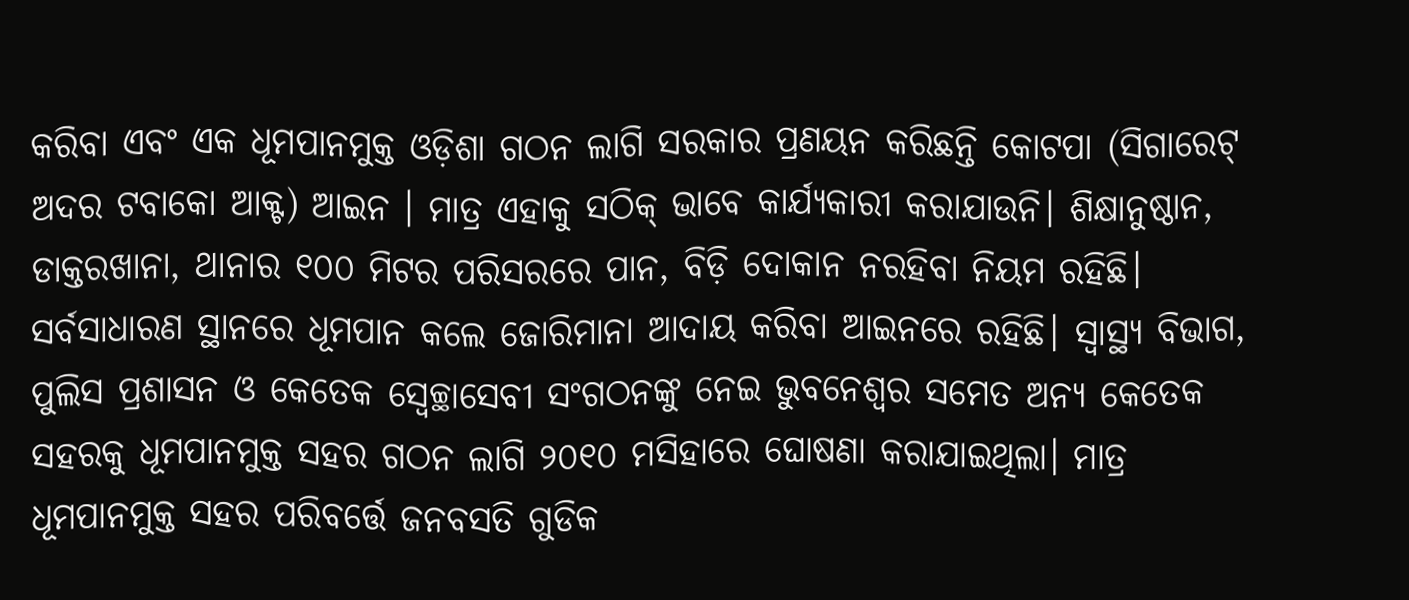କରିବା ଏବଂ ଏକ ଧୂମପାନମୁକ୍ତ ଓଡ଼ିଶା ଗଠନ ଲାଗି ସରକାର ପ୍ରଣୟନ କରିଛନ୍ତି କୋଟପା (ସିଗାରେଟ୍ ଅଦର ଟବାକୋ ଆକ୍ଟ) ଆଇନ । ମାତ୍ର ଏହାକୁ ସଠିକ୍ ଭାବେ କାର୍ଯ୍ୟକାରୀ କରାଯାଉନି। ଶିକ୍ଷାନୁଷ୍ଠାନ, ଡାକ୍ତରଖାନା, ଥାନାର ୧୦୦ ମିଟର ପରିସରରେ ପାନ, ବିଡ଼ି ଦୋକାନ ନରହିବା ନିୟମ ରହିଛି। ସର୍ବସାଧାରଣ ସ୍ଥାନରେ ଧୂମପାନ କଲେ ଜୋରିମାନା ଆଦାୟ କରିବା ଆଇନରେ ରହିଛି। ସ୍ବାସ୍ଥ୍ୟ ବିଭାଗ, ପୁଲିସ ପ୍ରଶାସନ ଓ କେତେକ ସ୍ବେଚ୍ଛାସେବୀ ସଂଗଠନଙ୍କୁ ନେଇ ଭୁବନେଶ୍ବର ସମେତ ଅନ୍ୟ କେତେକ ସହରକୁ ଧୂମପାନମୁକ୍ତ ସହର ଗଠନ ଲାଗି ୨୦୧୦ ମସିହାରେ ଘୋଷଣା କରାଯାଇଥିଲା। ମାତ୍ର ଧୂମପାନମୁକ୍ତ ସହର ପରିବର୍ତ୍ତେ ଜନବସତି ଗୁଡିକ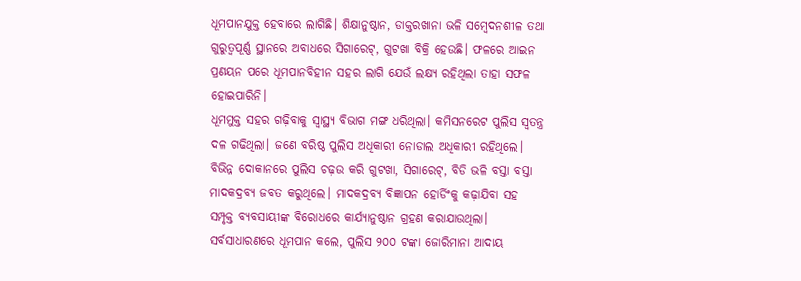ଧୂମପାନଯୁକ୍ତ ହେବାରେ ଲାଗିଛି। ଶିକ୍ଷାନୁଷ୍ଠାନ, ଡାକ୍ତରଖାନା ଭଳି ସମ୍ବେଦନଶୀଳ ତଥା ଗୁରୁତ୍ବପୂର୍ଣ୍ଣ ସ୍ଥାନରେ ଅବାଧରେ ସିଗାରେଟ୍, ଗୁଟଖା ବିକ୍ରି ହେଉଛି। ଫଳରେ ଆଇନ ପ୍ରଣୟନ ପରେ ଧୂମପାନବିହୀନ ସହର ଲାଗି ଯେଉଁ ଲକ୍ଷ୍ୟ ରହିଥିଲା ତାହା ସଫଳ ହୋଇପାରିନି।
ଧୂମମୁକ୍ତ ସହର ଗଢ଼ିବାକୁ ସ୍ବାସ୍ଥ୍ୟ ବିଭାଗ ମଙ୍ଗ ଧରିଥିଲା। କମିସନରେଟ ପୁଲିସ ସ୍ବତନ୍ତ୍ର ଦଳ ଗଢିଥିଲା। ଜଣେ ବରିଷ୍ଠ ପୁଲିସ ଅଧିକାରୀ ନୋଡାଲ ଅଧିକାରୀ ରହିଥିଲେ। ବିଭିନ୍ନ ଦୋକାନରେ ପୁଲିସ ଚଢ଼ଉ କରି ଗୁଟଖା, ସିଗାରେଟ୍, ବିଡି ଭଳି ବସ୍ତା ବସ୍ତା ମାଦକଦ୍ରବ୍ୟ ଜବତ କରୁଥିଲେ। ମାଦକଦ୍ରବ୍ୟ ବିଜ୍ଞାପନ ହୋର୍ଡିଂକୁ କଢ଼ାଯିବା ସହ ସମ୍ପୃକ୍ତ ବ୍ୟବସାୟୀଙ୍କ ବିରୋଧରେ କାର୍ଯ୍ୟାନୁଷ୍ଠାନ ଗ୍ରହଣ କରାଯାଉଥିଲା। ସର୍ବସାଧାରଣରେ ଧୂମପାନ କଲେ, ପୁଲିସ ୨୦୦ ଟଙ୍କା ଜୋରିମାନା ଆଦାୟ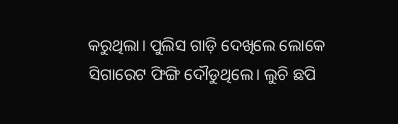କରୁଥିଲା। ପୁଲିସ ଗାଡ଼ି ଦେଖିଲେ ଲୋକେ ସିଗାରେଟ ଫିଙ୍ଗି ଦୌଡୁଥିଲେ। ଲୁଚି ଛପି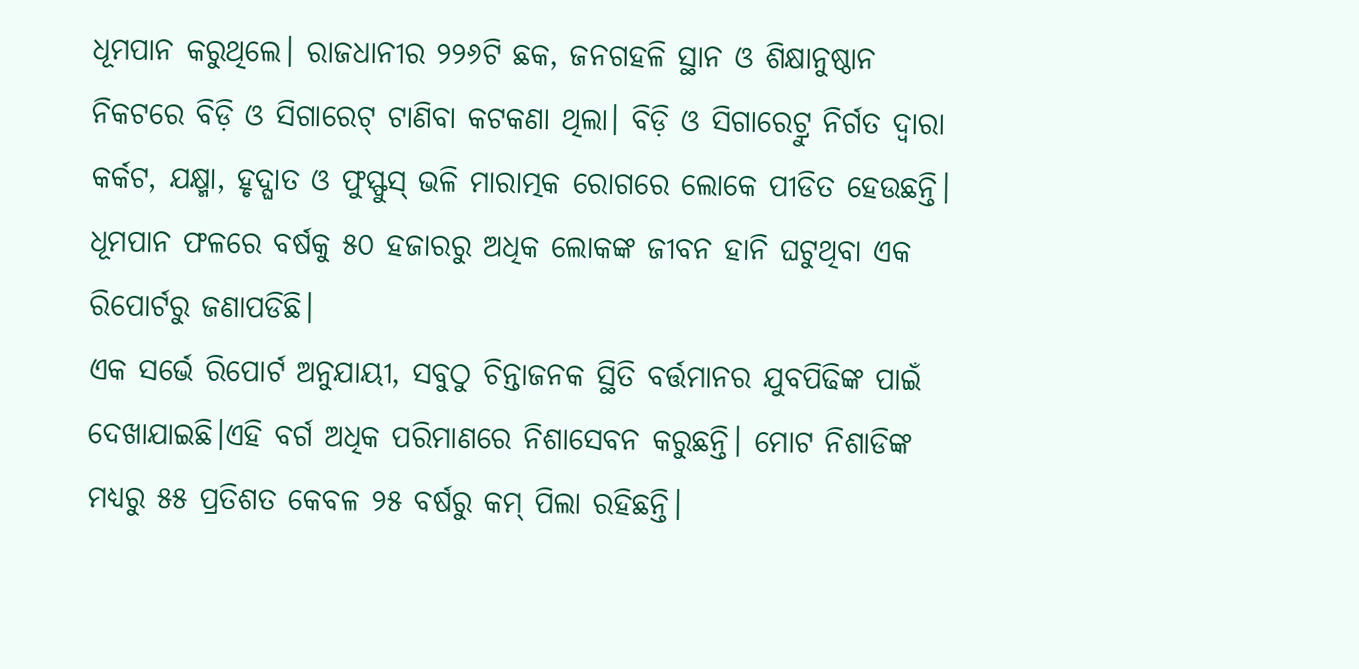ଧୂମପାନ କରୁଥିଲେ। ରାଜଧାନୀର ୨୨୬ଟି ଛକ, ଜନଗହଳି ସ୍ଥାନ ଓ ଶିକ୍ଷାନୁଷ୍ଠାନ ନିକଟରେ ବିଡ଼ି ଓ ସିଗାରେଟ୍ ଟାଣିବା କଟକଣା ଥିଲା। ବିଡ଼ି ଓ ସିଗାରେଟ୍ରୁ ନିର୍ଗତ ଦ୍ବାରା କର୍କଟ, ଯକ୍ଷ୍ମା, ହୃଦ୍ଘାତ ଓ ଫୁସ୍ଫୁସ୍ ଭଳି ମାରାତ୍ମକ ରୋଗରେ ଲୋକେ ପୀଡିତ ହେଉଛନ୍ତି। ଧୂମପାନ ଫଳରେ ବର୍ଷକୁ ୫୦ ହଜାରରୁ ଅଧିକ ଲୋକଙ୍କ ଜୀବନ ହାନି ଘଟୁଥିବା ଏକ ରିପୋର୍ଟରୁ ଜଣାପଡିଛି।
ଏକ ସର୍ଭେ ରିପୋର୍ଟ ଅନୁଯାୟୀ, ସବୁଠୁ ଚିନ୍ତାଜନକ ସ୍ଥିତି ବର୍ତ୍ତମାନର ଯୁବପିଢିଙ୍କ ପାଇଁ ଦେଖାଯାଇଛି।ଏହି ବର୍ଗ ଅଧିକ ପରିମାଣରେ ନିଶାସେବନ କରୁଛନ୍ତି। ମୋଟ ନିଶାଡିଙ୍କ ମଧ୍ୟରୁ ୫୫ ପ୍ରତିଶତ କେବଳ ୨୫ ବର୍ଷରୁ କମ୍ ପିଲା ରହିଛନ୍ତି।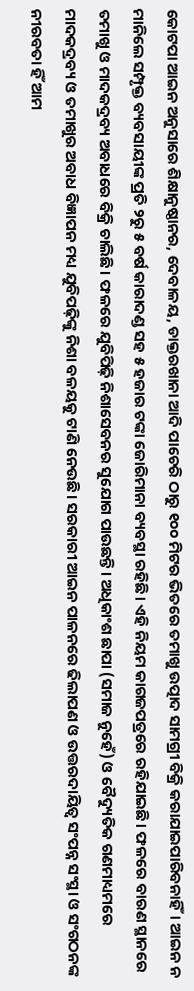କୋଟପା ଆଇନ ଅନୁସାରେ ଶିକ୍ଷାନୁଷ୍ଠାନର, ଦେବାଳୟ, ଡାକ୍ତରଖାନା ଆଦି ପାଚେରି ଠାରୁ ୧୦୦ ମିଟର ଭିତରେ ତମାଖୁ ଉତ୍ପାଦ ସାମଗ୍ରୀ ବିକ୍ରି କରାଯାଇପାରିବନାହିଁ। ଆଇନ ନ ମାନିଲେ ସମ୍ପୃକ୍ତ ବ୍ୟବସାୟୀଙ୍କ ପ୍ରତି ୨ରୁ ୫ ବର୍ଷ କାରାଦଣ୍ଡ ସହ ୫ ହଜାର ଟଙ୍କା ଜୋରିମାନା ବ୍ୟବସ୍ଥା ରହିଛି। ଏହି ନିୟମ କାଗଜପତ୍ରରେ ରହିଯାଇଛି। ଫଳରେ ବାରଣ ସ୍ଥାନରେ ତମାଖୁ ଓ ମାଦକଦ୍ରବ୍ୟ ଅବାଧରେ ବିକ୍ରି ଚାଲିଛି। ଫଳରେ ଯୁବିପିଢ଼ି ନିଶାସେବନର ସୁଯୋଗ ପାଉଛନ୍ତି। ଅଧିକାଂଶ ଛାପା (ସମାଜ ନୁହେଁ) ଓ ବୈଦ୍ୟୁତିକ ଗଣମାଧ୍ୟମରେ ମାଦକଦ୍ରବ୍ୟ ଓ ତମାଖୁର ଅବାଧ ବିଜ୍ଞାପନ ମଧ୍ୟ ଯୁବିପଢ଼ିଙ୍କୁ ନିଶା ବଳୟକୁ ଟାଣି ନେଉଛି। ସରକାରୀ ଆଇନ ପାଳନରେ ଢିଲାପଣ ଓ ଉତ୍ତରଦାୟିତ୍ବ ସଂପନ୍ନ ସଂସ୍ଥା ଓ ସଂଗଠନଙ୍କ ନୀରବତା ହିଁ ଆମ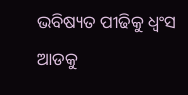ଭବିଷ୍ୟତ ପୀଢିକୁ ଧ୍ବଂସ ଆଡକୁ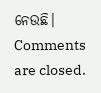ନେଉଛି।
Comments are closed.